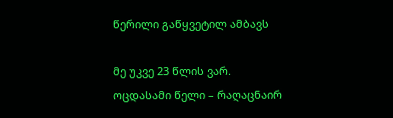წერილი გაწყვეტილ ამბავს

მე უკვე 23 წლის ვარ.
ოცდასამი წელი – რაღაცნაირ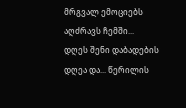მრგვალ ემოციებს აღძრავს ჩემში...
დღეს შენი დაბადების დღეა და... წერილის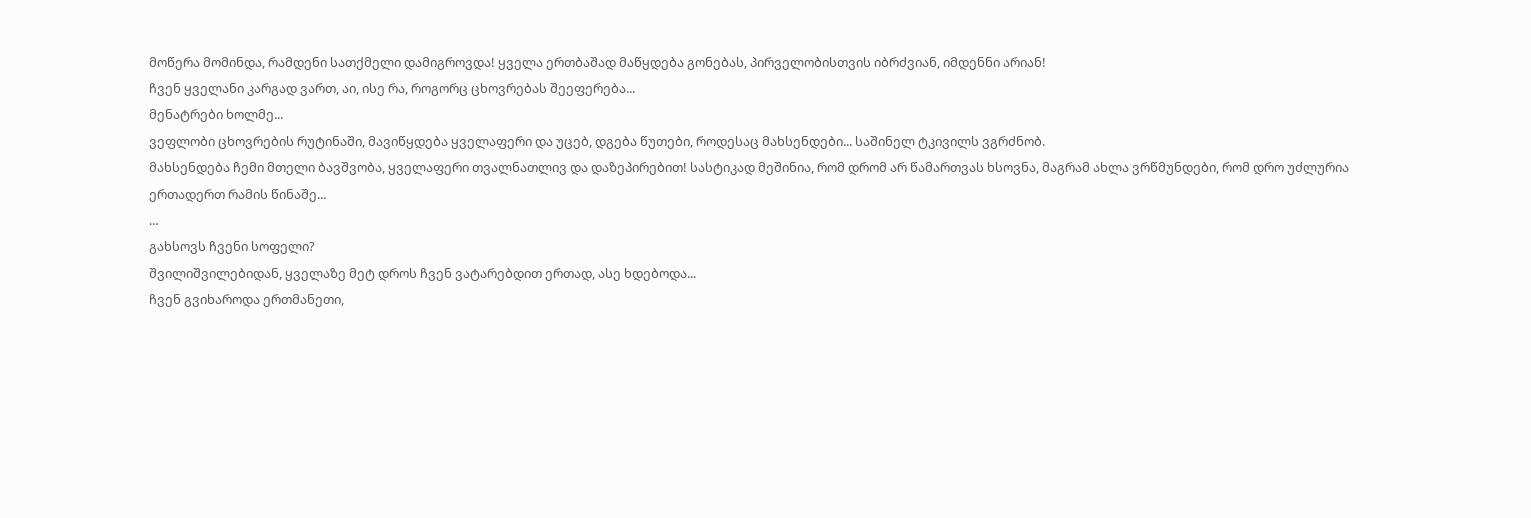მოწერა მომინდა, რამდენი სათქმელი დამიგროვდა! ყველა ერთბაშად მაწყდება გონებას, პირველობისთვის იბრძვიან, იმდენნი არიან!
ჩვენ ყველანი კარგად ვართ, აი, ისე რა, როგორც ცხოვრებას შეეფერება...
მენატრები ხოლმე...
ვეფლობი ცხოვრების რუტინაში, მავიწყდება ყველაფერი და უცებ, დგება წუთები, როდესაც მახსენდები... საშინელ ტკივილს ვგრძნობ.
მახსენდება ჩემი მთელი ბავშვობა, ყველაფერი თვალნათლივ და დაზეპირებით! სასტიკად მეშინია, რომ დრომ არ წამართვას ხსოვნა, მაგრამ ახლა ვრწმუნდები, რომ დრო უძლურია ერთადერთ რამის წინაშე...
...
გახსოვს ჩვენი სოფელი?
შვილიშვილებიდან, ყველაზე მეტ დროს ჩვენ ვატარებდით ერთად, ასე ხდებოდა...
ჩვენ გვიხაროდა ერთმანეთი,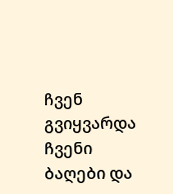ჩვენ გვიყვარდა ჩვენი ბაღები და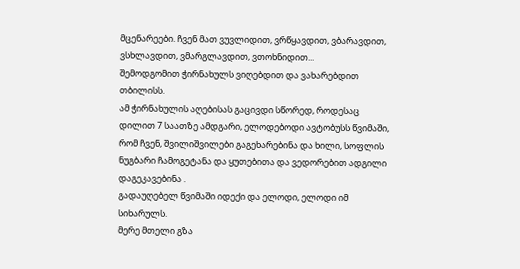მცენარეები. ჩვენ მათ ვუვლიდით, ვრწყავდით, ვბარავდით, ვსხლავდით, ვმარგლავდით, ვთოხნიდით...
შემოდგომით ჭირნახულს ვიღებდით და ვახარებდით თბილისს.
ამ ჭირნახულის აღებისას გაცივდი სწორედ, როდესაც დილით 7 საათზე ამდგარი, ელოდებოდი ავტობუსს წვიმაში, რომ ჩვენ, შვილიშვილები გაგეხარებინა და ხილი, სოფლის ნუგბარი ჩამოგეტანა და ყუთებითა და ვედორებით ადგილი დაგეკავებინა .
გადაუღებელ წვიმაში იდექი და ელოდი, ელოდი იმ სიხარულს.
მერე მთელი გზა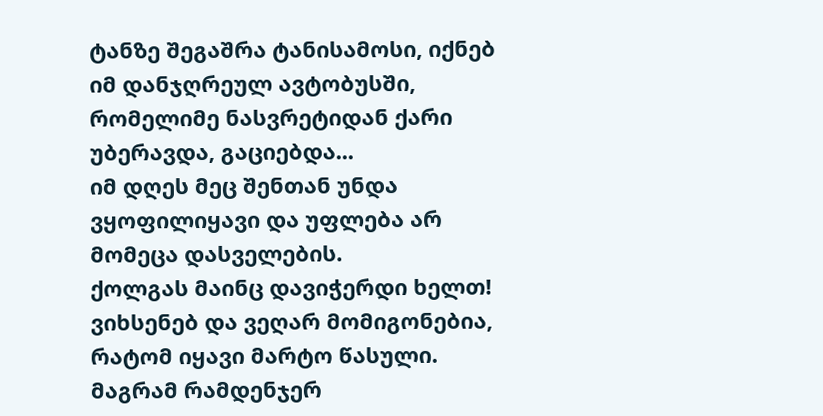ტანზე შეგაშრა ტანისამოსი, იქნებ იმ დანჯღრეულ ავტობუსში, რომელიმე ნასვრეტიდან ქარი უბერავდა, გაციებდა...
იმ დღეს მეც შენთან უნდა ვყოფილიყავი და უფლება არ მომეცა დასველების.
ქოლგას მაინც დავიჭერდი ხელთ!
ვიხსენებ და ვეღარ მომიგონებია, რატომ იყავი მარტო წასული.
მაგრამ რამდენჯერ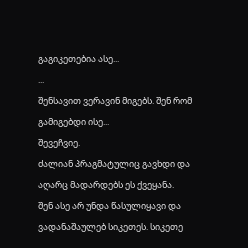გაგიკეთებია ასე...
...
შენსავით ვერავინ მიგებს. შენ რომ გამიგებდი ისე...
შევეჩვიე.
ძალიან პრაგმატულიც გავხდი და აღარც მადარდებს ეს ქვეყანა.
შენ ასე არ უნდა წასულიყავი და ვადანაშაულებ სიკეთეს. სიკეთე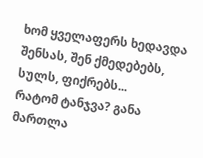ხომ ყველაფერს ხედავდა შენსას, შენ ქმედებებს, სულს, ფიქრებს...
რატომ ტანჯვა? განა მართლა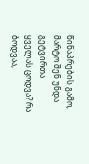წინაპრების გამო, მარტო შენ უნდა გეტვირთა ყველას ცოდვა? რა ბოდვაა,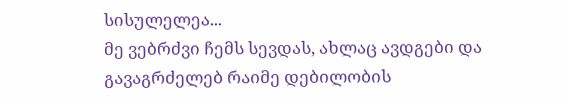სისულელეა...
მე ვებრძვი ჩემს სევდას, ახლაც ავდგები და გავაგრძელებ რაიმე დებილობის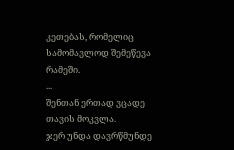კეთებას, რომელიც სამომავლოდ შემეწევა რამეში.
...
შენთან ერთად ვცადე თავის მოკვლა.
ჯერ უნდა დავრწმუნდე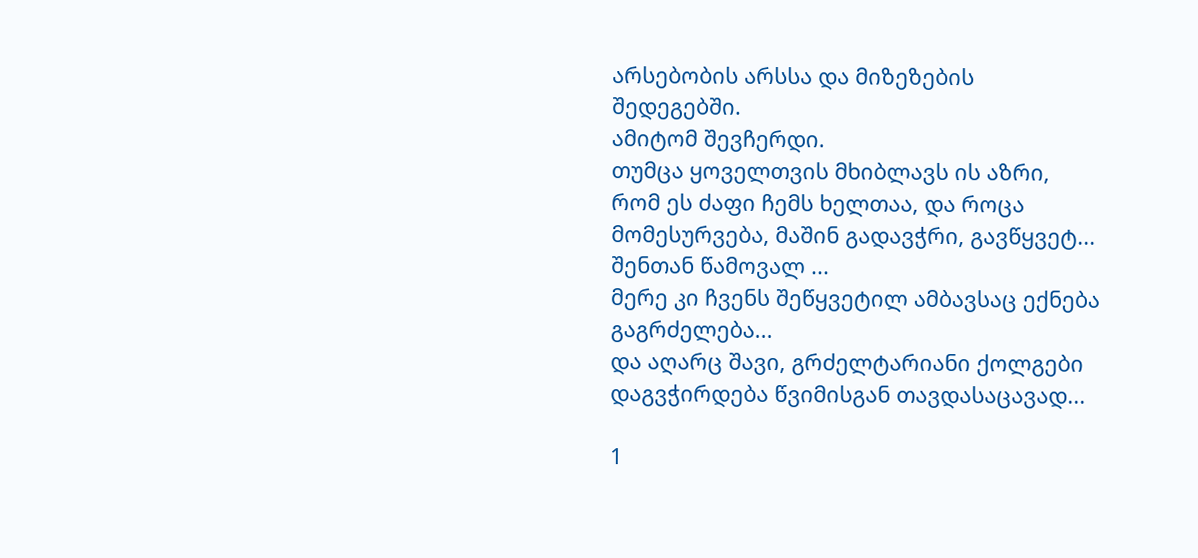არსებობის არსსა და მიზეზების შედეგებში.
ამიტომ შევჩერდი.
თუმცა ყოველთვის მხიბლავს ის აზრი, რომ ეს ძაფი ჩემს ხელთაა, და როცა მომესურვება, მაშინ გადავჭრი, გავწყვეტ... შენთან წამოვალ ...
მერე კი ჩვენს შეწყვეტილ ამბავსაც ექნება გაგრძელება...
და აღარც შავი, გრძელტარიანი ქოლგები დაგვჭირდება წვიმისგან თავდასაცავად...

1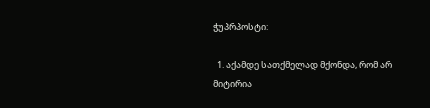ჭუპრპოსტი:

  1. აქამდე სათქმელად მქონდა, რომ არ მიტირია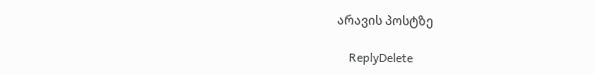არავის პოსტზე

    ReplyDelete